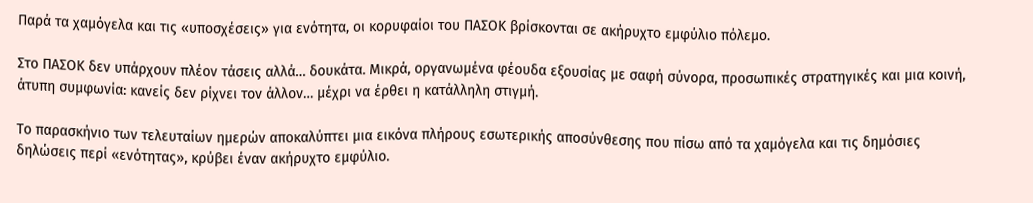Παρά τα χαμόγελα και τις «υποσχέσεις» για ενότητα, οι κορυφαίοι του ΠΑΣΟΚ βρίσκονται σε ακήρυχτο εμφύλιο πόλεμο.

Στο ΠΑΣΟΚ δεν υπάρχουν πλέον τάσεις αλλά… δουκάτα. Μικρά, οργανωμένα φέουδα εξουσίας με σαφή σύνορα, προσωπικές στρατηγικές και μια κοινή, άτυπη συμφωνία: κανείς δεν ρίχνει τον άλλον… μέχρι να έρθει η κατάλληλη στιγμή.

Το παρασκήνιο των τελευταίων ημερών αποκαλύπτει μια εικόνα πλήρους εσωτερικής αποσύνθεσης που πίσω από τα χαμόγελα και τις δημόσιες δηλώσεις περί «ενότητας», κρύβει έναν ακήρυχτο εμφύλιο.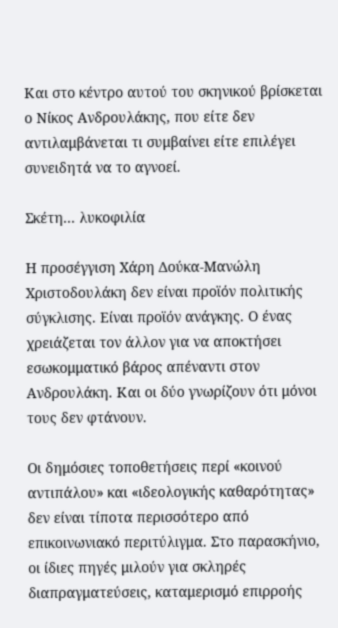Και στο κέντρο αυτού του σκηνικού βρίσκεται ο Νίκος Ανδρουλάκης, που είτε δεν αντιλαμβάνεται τι συμβαίνει είτε επιλέγει συνειδητά να το αγνοεί.

Σκέτη... λυκοφιλία

Η προσέγγιση Χάρη Δούκα-Μανώλη Χριστοδουλάκη δεν είναι προϊόν πολιτικής σύγκλισης. Είναι προϊόν ανάγκης. Ο ένας χρειάζεται τον άλλον για να αποκτήσει εσωκομματικό βάρος απέναντι στον Ανδρουλάκη. Και οι δύο γνωρίζουν ότι μόνοι τους δεν φτάνουν.

Οι δημόσιες τοποθετήσεις περί «κοινού αντιπάλου» και «ιδεολογικής καθαρότητας» δεν είναι τίποτα περισσότερο από επικοινωνιακό περιτύλιγμα. Στο παρασκήνιο, οι ίδιες πηγές μιλούν για σκληρές διαπραγματεύσεις, καταμερισμό επιρροής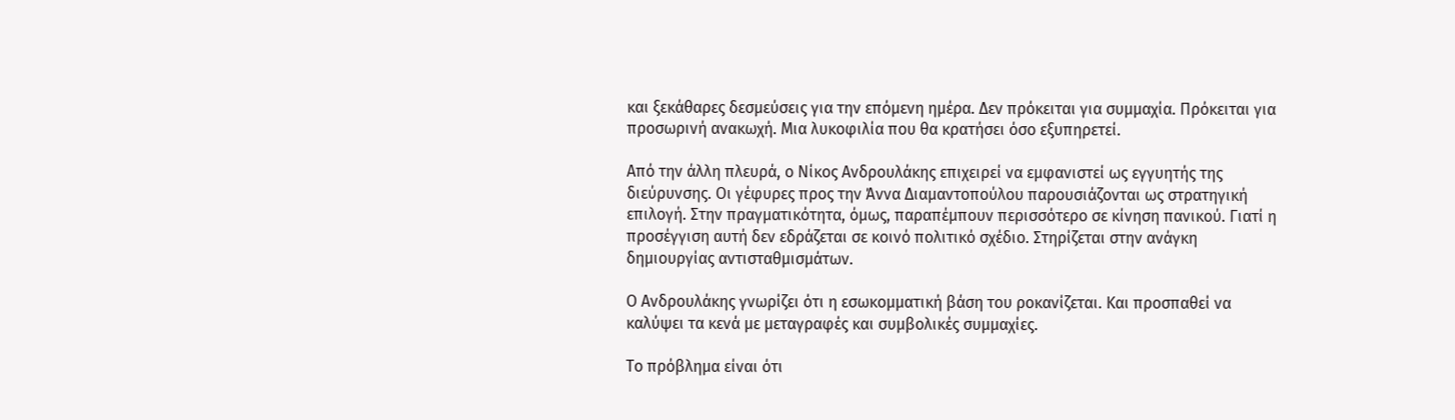και ξεκάθαρες δεσμεύσεις για την επόμενη ημέρα. Δεν πρόκειται για συμμαχία. Πρόκειται για προσωρινή ανακωχή. Μια λυκοφιλία που θα κρατήσει όσο εξυπηρετεί.

Από την άλλη πλευρά, ο Νίκος Ανδρουλάκης επιχειρεί να εμφανιστεί ως εγγυητής της διεύρυνσης. Οι γέφυρες προς την Άννα Διαμαντοπούλου παρουσιάζονται ως στρατηγική επιλογή. Στην πραγματικότητα, όμως, παραπέμπουν περισσότερο σε κίνηση πανικού. Γιατί η προσέγγιση αυτή δεν εδράζεται σε κοινό πολιτικό σχέδιο. Στηρίζεται στην ανάγκη δημιουργίας αντισταθμισμάτων.

Ο Ανδρουλάκης γνωρίζει ότι η εσωκομματική βάση του ροκανίζεται. Και προσπαθεί να καλύψει τα κενά με μεταγραφές και συμβολικές συμμαχίες.

Το πρόβλημα είναι ότι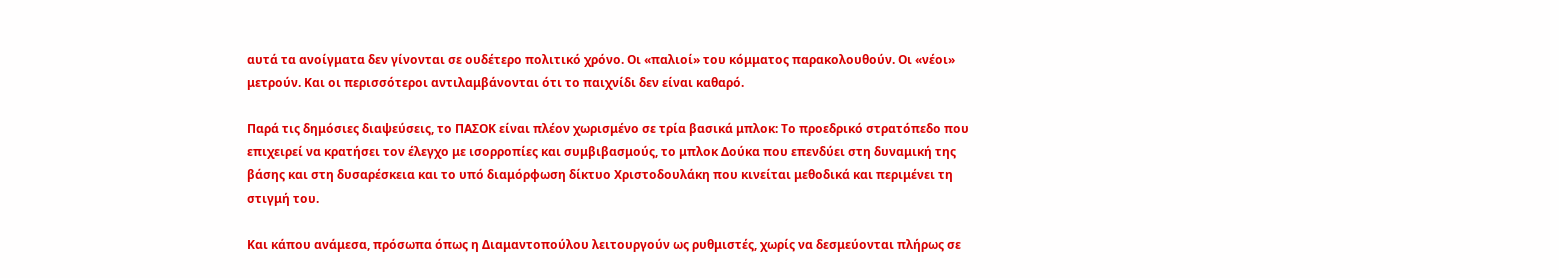αυτά τα ανοίγματα δεν γίνονται σε ουδέτερο πολιτικό χρόνο. Οι «παλιοί» του κόμματος παρακολουθούν. Οι «νέοι» μετρούν. Και οι περισσότεροι αντιλαμβάνονται ότι το παιχνίδι δεν είναι καθαρό.

Παρά τις δημόσιες διαψεύσεις, το ΠΑΣΟΚ είναι πλέον χωρισμένο σε τρία βασικά μπλοκ: Το προεδρικό στρατόπεδο που επιχειρεί να κρατήσει τον έλεγχο με ισορροπίες και συμβιβασμούς, το μπλοκ Δούκα που επενδύει στη δυναμική της βάσης και στη δυσαρέσκεια και το υπό διαμόρφωση δίκτυο Χριστοδουλάκη που κινείται μεθοδικά και περιμένει τη στιγμή του.

Και κάπου ανάμεσα, πρόσωπα όπως η Διαμαντοπούλου λειτουργούν ως ρυθμιστές, χωρίς να δεσμεύονται πλήρως σε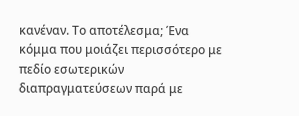κανέναν. Το αποτέλεσμα; Ένα κόμμα που μοιάζει περισσότερο με πεδίο εσωτερικών διαπραγματεύσεων παρά με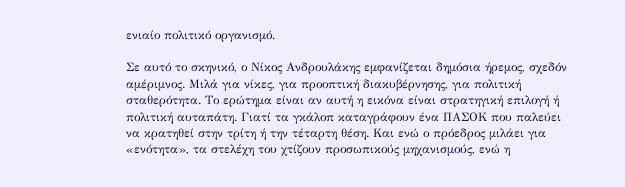ενιαίο πολιτικό οργανισμό.

Σε αυτό το σκηνικό, ο Νίκος Ανδρουλάκης εμφανίζεται δημόσια ήρεμος, σχεδόν αμέριμνος. Μιλά για νίκες, για προοπτική διακυβέρνησης, για πολιτική σταθερότητα. Το ερώτημα είναι αν αυτή η εικόνα είναι στρατηγική επιλογή ή πολιτική αυταπάτη. Γιατί τα γκάλοπ καταγράφουν ένα ΠΑΣΟΚ που παλεύει να κρατηθεί στην τρίτη ή την τέταρτη θέση. Και ενώ ο πρόεδρος μιλάει για «ενότητα», τα στελέχη του χτίζουν προσωπικούς μηχανισμούς, ενώ η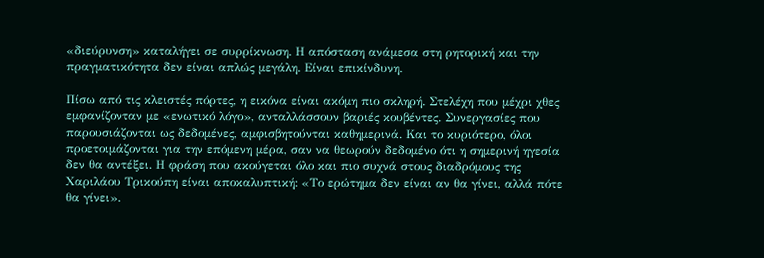«διεύρυνση» καταλήγει σε συρρίκνωση. Η απόσταση ανάμεσα στη ρητορική και την πραγματικότητα δεν είναι απλώς μεγάλη. Είναι επικίνδυνη.

Πίσω από τις κλειστές πόρτες, η εικόνα είναι ακόμη πιο σκληρή. Στελέχη που μέχρι χθες εμφανίζονταν με «ενωτικό λόγο», ανταλλάσσουν βαριές κουβέντες. Συνεργασίες που παρουσιάζονται ως δεδομένες, αμφισβητούνται καθημερινά. Και το κυριότερο, όλοι προετοιμάζονται για την επόμενη μέρα, σαν να θεωρούν δεδομένο ότι η σημερινή ηγεσία δεν θα αντέξει. Η φράση που ακούγεται όλο και πιο συχνά στους διαδρόμους της Χαριλάου Τρικούπη είναι αποκαλυπτική: «Το ερώτημα δεν είναι αν θα γίνει, αλλά πότε θα γίνει».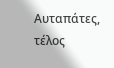Αυταπάτες, τέλος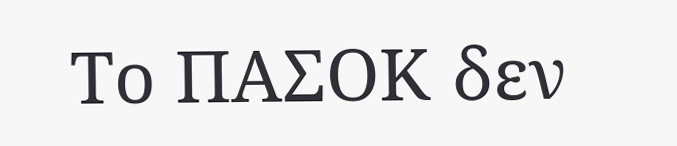Το ΠΑΣΟΚ δεν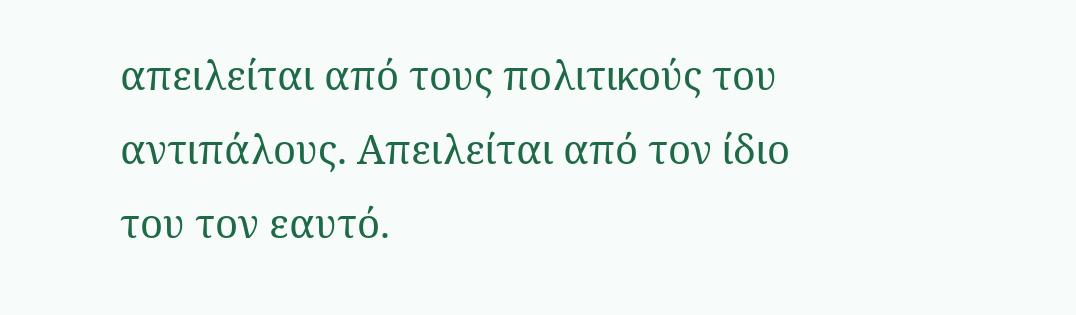απειλείται από τους πολιτικούς του αντιπάλους. Απειλείται από τον ίδιο του τον εαυτό.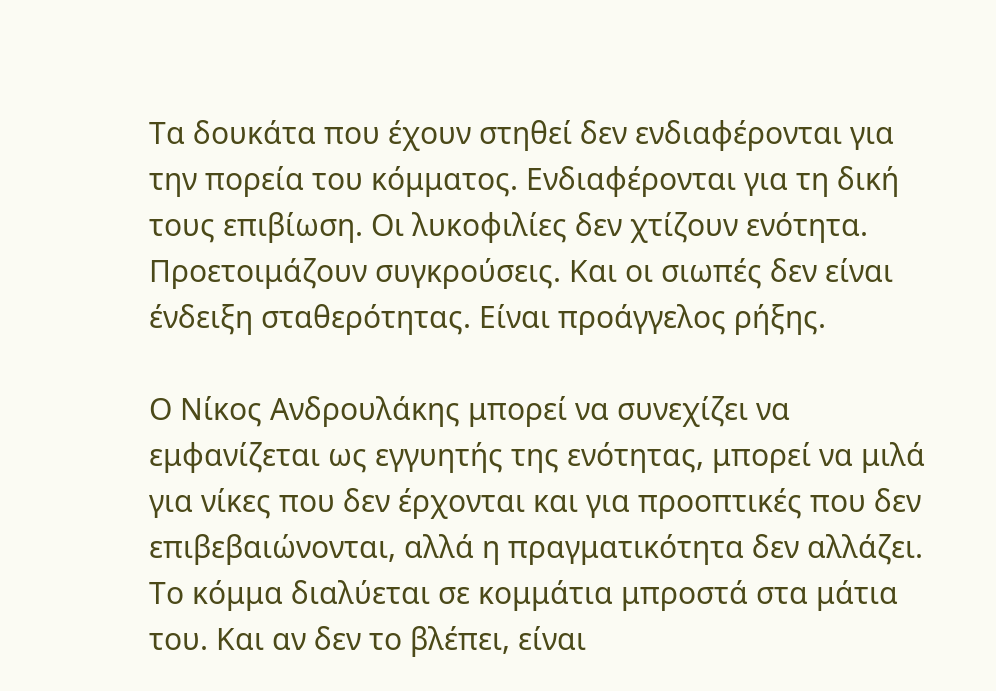Τα δουκάτα που έχουν στηθεί δεν ενδιαφέρονται για την πορεία του κόμματος. Ενδιαφέρονται για τη δική τους επιβίωση. Οι λυκοφιλίες δεν χτίζουν ενότητα. Προετοιμάζουν συγκρούσεις. Και οι σιωπές δεν είναι ένδειξη σταθερότητας. Είναι προάγγελος ρήξης.

Ο Νίκος Ανδρουλάκης μπορεί να συνεχίζει να εμφανίζεται ως εγγυητής της ενότητας, μπορεί να μιλά για νίκες που δεν έρχονται και για προοπτικές που δεν επιβεβαιώνονται, αλλά η πραγματικότητα δεν αλλάζει. Το κόμμα διαλύεται σε κομμάτια μπροστά στα μάτια του. Και αν δεν το βλέπει, είναι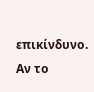επικίνδυνο. Αν το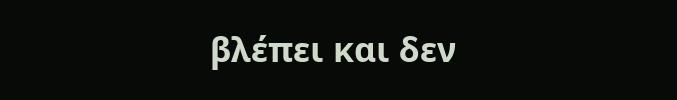βλέπει και δεν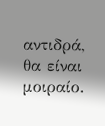αντιδρά, θα είναι μοιραίο.